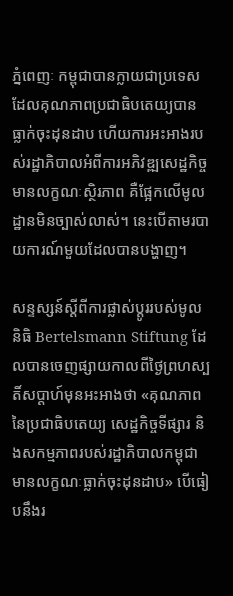ភ្នំពេញៈ កម្ពុជាបានក្លាយជាប្រទេសដែលគុណភាពប្រជាធិបតេយ្យបានធ្លាក់ចុះដុនដាប ហើយការអះអាងរបស់រដ្ឋាភិបាលអំពីការអភិវឌ្ឍសេដ្ឋកិច្ច មានលក្ខណៈស្ថិរភាព គឺផ្អែកលើមូលដ្ឋានមិនច្បាស់លាស់។ នេះបើតាមរបាយការណ៍មួយដែលបានបង្ហាញ។

សន្ទស្សន៍ស្តីពីការផ្លាស់ប្តូររបស់មូលនិធិ Bertelsmann Stiftung ដែលបានចេញផ្សាយកាលពីថ្ងៃព្រហស្បតិ៍សប្តាហ៍មុនអះអាងថា «គុណភាពនៃប្រជាធិបតេយ្យ សេដ្ឋកិច្ចទីផ្សារ និងសកម្មភាពរបស់រដ្ឋាភិបាលកម្ពុជាមានលក្ខណៈធ្លាក់ចុះដុនដាប» បើធៀបនឹងរ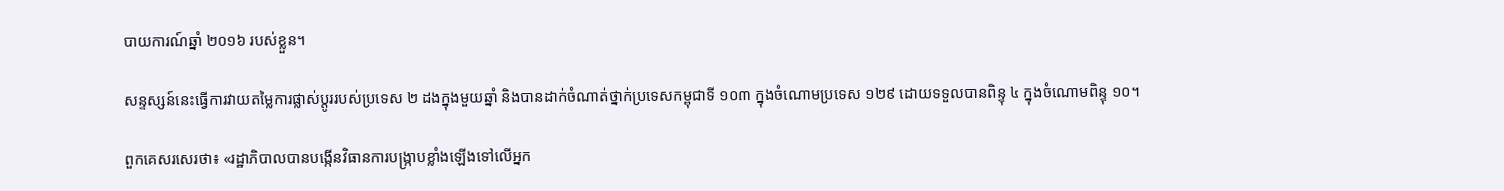បាយការណ៍ឆ្នាំ ២០១៦ របស់ខ្លួន។

សន្ទស្សន៍នេះធ្វើការវាយតម្លៃការផ្លាស់ប្តូររបស់ប្រទេស ២ ដងក្នុងមួយឆ្នាំ និងបានដាក់ចំណាត់ថ្នាក់ប្រទេសកម្ពុជាទី ១០៣ ក្នុងចំណោមប្រទេស ១២៩ ដោយទទួលបានពិន្ទុ ៤ ក្នុងចំណោមពិន្ទុ ១០។

ពួកគេសរសេរថា៖ «រដ្ឋាភិបាលបានបង្កើនវិធានការបង្ក្រាបខ្លាំងឡើងទៅលើអ្នក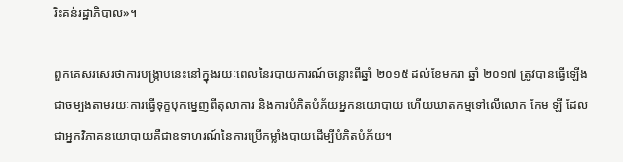រិះគន់រដ្ឋាភិបាល»។

ពួកគេសរសេរថាការបង្ក្រាបនេះនៅក្នុងរយៈពេលនៃរបាយការណ៍ចន្លោះពីឆ្នាំ ២០១៥ ដល់ខែមករា ឆ្នាំ ២០១៧ ត្រូវបានធ្វើឡើងជាចម្បងតាមរយៈការធ្វើទុក្ខបុកម្នេញពីតុលាការ និងការបំភិតបំភ័យអ្នកនយោបាយ ហើយឃាតកម្មទៅលើលោក កែម ឡី ដែលជាអ្នកវិភាគនយោបាយគឺជាឧទាហរណ៍នៃការប្រើកម្លាំងបាយដើម្បីបំភិតបំភ័យ។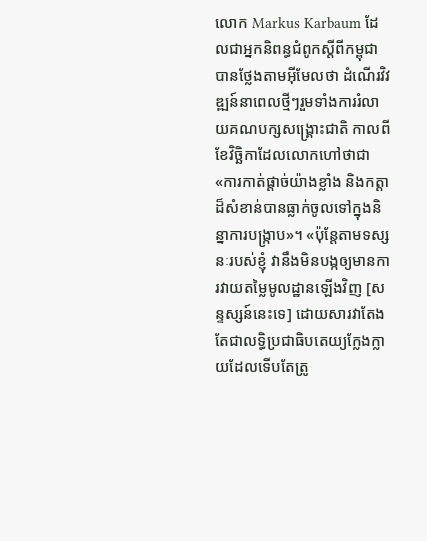លោក Markus Karbaum ដែលជាអ្នកនិពន្ធជំពូកស្តីពីកម្ពុជាបានថ្លែងតាមអ៊ីមែលថា ដំណើរវិវឌ្ឍន៍នាពេលថ្មីៗរួមទាំងការរំលាយគណបក្សសង្គ្រោះជាតិ កាលពីខែវិច្ឆិកាដែលលោកហៅថាជា «ការកាត់ផ្តាច់យ៉ាងខ្លាំង និងកត្តាដ៏សំខាន់បានធ្លាក់ចូលទៅក្នុងនិន្នាការបង្ក្រាប»។ «ប៉ុន្តែតាមទស្សនៈរបស់ខ្ញុំ វានឹងមិនបង្កឲ្យមានការវាយតម្លៃមូលដ្ឋានឡើងវិញ [សន្ទស្សន៍នេះទេ] ដោយសារវាតែងតែជាលទ្ធិប្រជាធិបតេយ្យក្លែងក្លាយដែលទើបតែត្រូ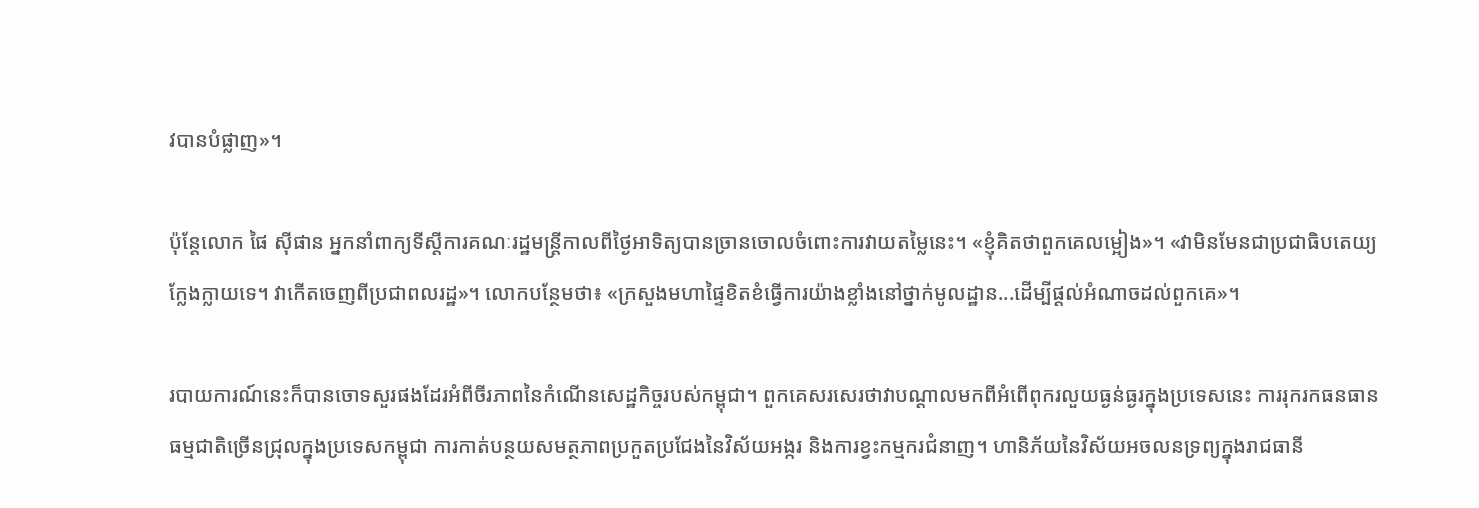វបានបំផ្លាញ»។

ប៉ុន្តែលោក ផៃ ស៊ីផាន អ្នកនាំពាក្យទីស្តីការគណៈរដ្ឋមន្ត្រីកាលពីថ្ងៃអាទិត្យបានច្រានចោលចំពោះការវាយតម្លៃនេះ។ «ខ្ញុំគិតថាពួកគេលម្អៀង»។ «វាមិនមែនជាប្រជាធិបតេយ្យក្លែងក្លាយទេ។ វាកើតចេញពីប្រជាពលរដ្ឋ»។ លោកបន្ថែមថា៖ «ក្រសួងមហាផ្ទៃខិតខំធ្វើការយ៉ាងខ្លាំងនៅថ្នាក់មូលដ្ឋាន...ដើម្បីផ្តល់អំណាចដល់ពួកគេ»។

របាយការណ៍នេះក៏បានចោទសួរផងដែរអំពីចីរភាពនៃកំណើនសេដ្ឋកិច្ចរបស់កម្ពុជា។ ពួកគេសរសេរថាវាបណ្តាលមកពីអំពើពុករលួយធ្ងន់ធ្ងរក្នុងប្រទេសនេះ ការរុករកធនធានធម្មជាតិច្រើនជ្រុលក្នុងប្រទេសកម្ពុជា ការកាត់បន្ថយសមត្ថភាពប្រកួតប្រជែងនៃវិស័យអង្ករ និងការខ្វះកម្មករជំនាញ។ ហានិភ័យនៃវិស័យអចលនទ្រព្យក្នុងរាជធានី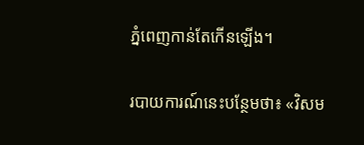ភ្នំពេញកាន់តែកើនឡើង។

របាយការណ៍នេះបន្ថែមថា៖ «វិសម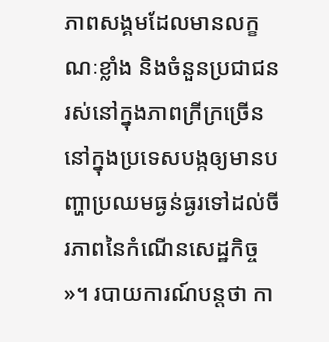ភាពសង្គមដែលមានលក្ខណៈខ្លាំង និងចំនួនប្រជាជនរស់នៅក្នុងភាពក្រីក្រច្រើននៅក្នុងប្រទេសបង្កឲ្យមានបញ្ហាប្រឈមធ្ងន់ធ្ងរទៅដល់ចីរភាពនៃកំណើនសេដ្ឋកិច្ច»។ របាយការណ៍បន្តថា កា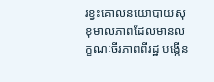រខ្វះគោលនយោបាយសុខុមាលភាពដែលមានលក្ខណៈចីរភាពពីរដ្ឋ បង្កើន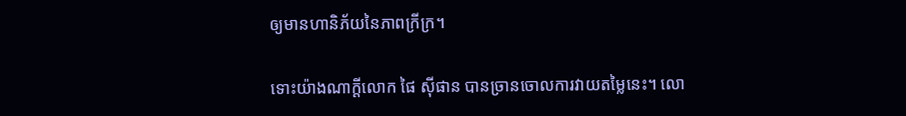ឲ្យមានហានិភ័យនៃភាពក្រីក្រ។

ទោះយ៉ាងណាក្តីលោក ផៃ ស៊ីផាន បានច្រានចោលការវាយតម្លៃនេះ។ លោ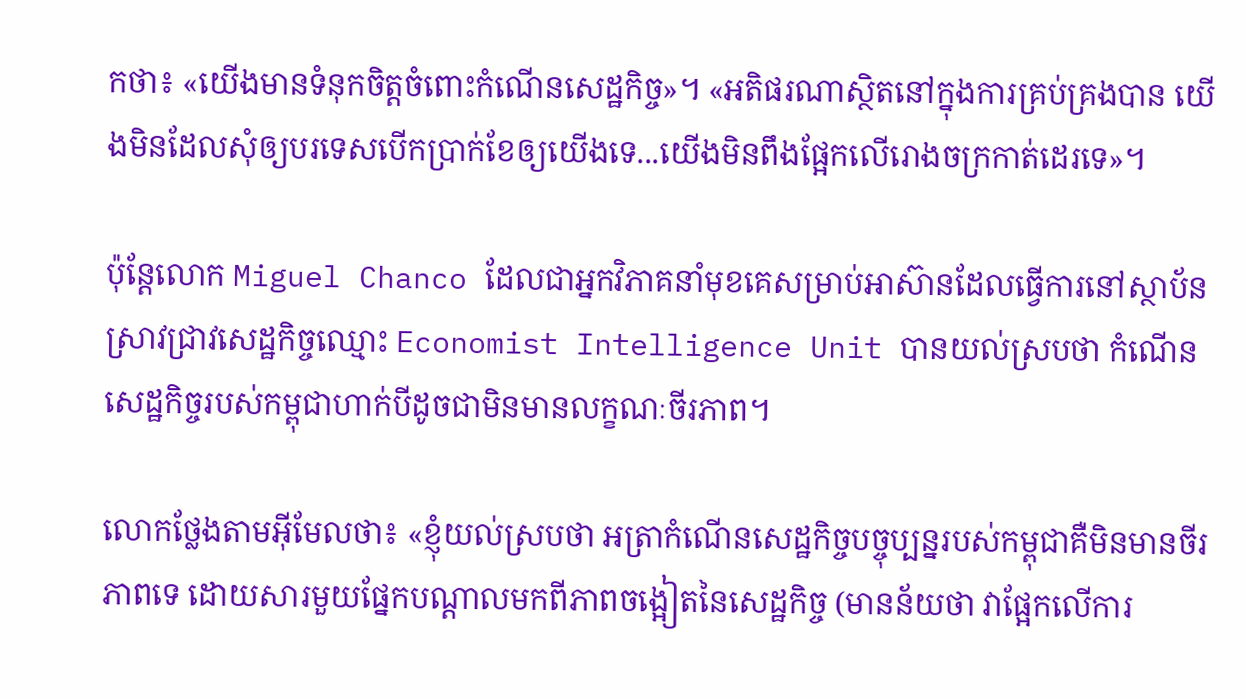កថា៖ «យើងមានទំនុកចិត្តចំពោះកំណើនសេដ្ឋកិច្ច»។ «អតិផរណាស្ថិតនៅក្នុងការគ្រប់គ្រងបាន យើងមិនដែលសុំឲ្យបរទេសបើកប្រាក់ខែឲ្យយើងទេ...យើងមិនពឹងផ្អែកលើរោងចក្រកាត់ដេរទេ»។

ប៉ុន្តែលោក Miguel Chanco ដែលជាអ្នកវិភាគនាំមុខគេសម្រាប់អាស៊ានដែលធ្វើការនៅស្ថាប័នស្រាវជ្រាវសេដ្ឋកិច្ចឈ្មោះ Economist Intelligence Unit បានយល់ស្របថា កំណើនសេដ្ឋកិច្ចរបស់កម្ពុជាហាក់បីដូចជាមិនមានលក្ខណៈចីរភាព។

លោកថ្លែងតាមអ៊ីមែលថា៖ «ខ្ញុំយល់ស្របថា អត្រាកំណើនសេដ្ឋកិច្ចបច្ចុប្បន្នរបស់កម្ពុជាគឺមិនមានចីរភាពទេ ដោយសារមួយផ្នែកបណ្តាលមកពីភាពចង្អៀតនៃសេដ្ឋកិច្ច (មានន័យថា វាផ្អែកលើការ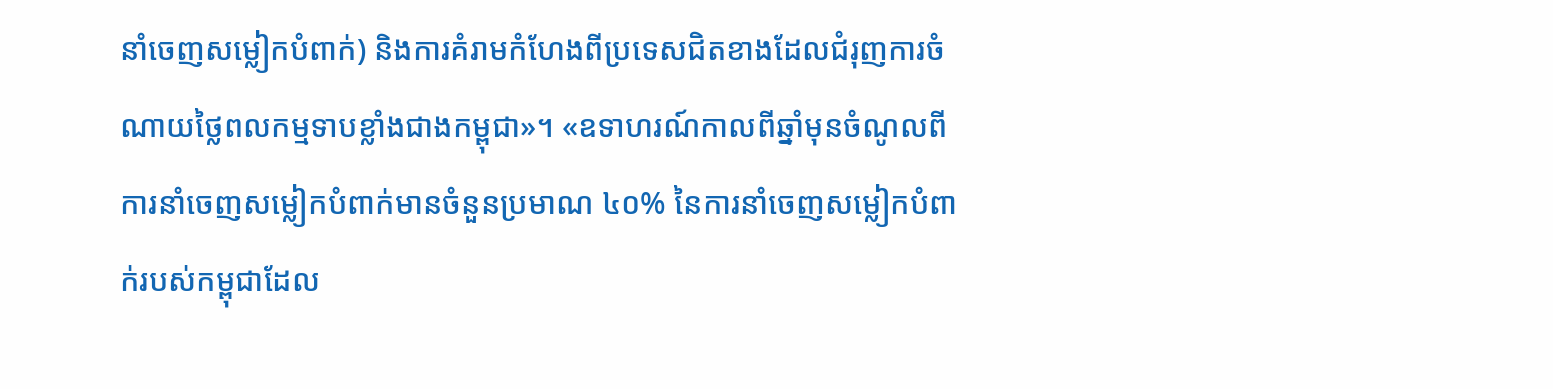នាំចេញសម្លៀកបំពាក់) និងការគំរាមកំហែងពីប្រទេសជិតខាងដែលជំរុញការចំណាយថ្លៃពលកម្មទាបខ្លាំងជាងកម្ពុជា»។ «ឧទាហរណ៍កាលពីឆ្នាំមុនចំណូលពីការនាំចេញសម្លៀកបំពាក់មានចំនួនប្រមាណ ៤០% នៃការនាំចេញសម្លៀកបំពាក់របស់កម្ពុជាដែល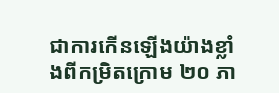ជាការកើនឡើងយ៉ាងខ្លាំងពីកម្រិតក្រោម ២០ ភា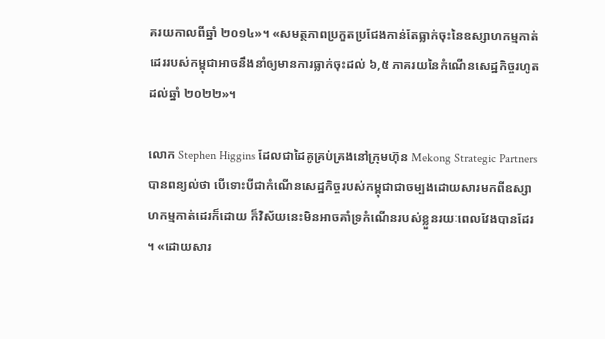គរយកាលពីឆ្នាំ ២០១៤»។ «សមត្ថភាពប្រកួតប្រជែងកាន់តែធ្លាក់ចុះនៃឧស្សាហកម្មកាត់ដេររបស់កម្ពុជាអាចនឹងនាំឲ្យមានការធ្លាក់ចុះដល់ ៦,៥ ភាគរយនៃកំណើនសេដ្ឋកិច្ចរហូតដល់ឆ្នាំ ២០២២»។

លោក Stephen Higgins ដែលជាដៃគូគ្រប់គ្រងនៅក្រុមហ៊ុន Mekong Strategic Partners បានពន្យល់ថា បើទោះបីជាកំណើនសេដ្ឋកិច្ចរបស់កម្ពុជាជាចម្បងដោយសារមកពីឧស្សាហកម្មកាត់ដេរក៏ដោយ ក៏វិស័យនេះមិនអាចគាំទ្រកំណើនរបស់ខ្លួនរយៈពេលវែងបានដែរ។ «ដោយសារ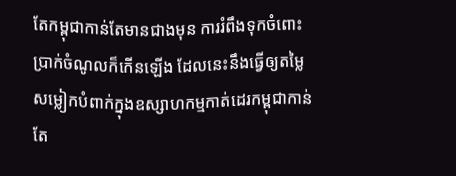តែកម្ពុជាកាន់តែមានជាងមុន ការរំពឹងទុកចំពោះប្រាក់ចំណូលក៏កើនឡើង ដែលនេះនឹងធ្វើឲ្យតម្លៃសម្លៀកបំពាក់ក្នុងឧស្សាហកម្មកាត់ដេរកម្ពុជាកាន់តែ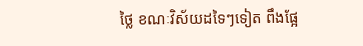ថ្លៃ ខណៈវិស័យដទៃៗទៀត ពឹងផ្អែ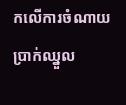កលើការចំណាយប្រាក់ឈ្នួល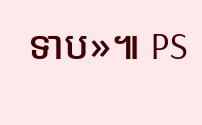ទាប»៕ PS